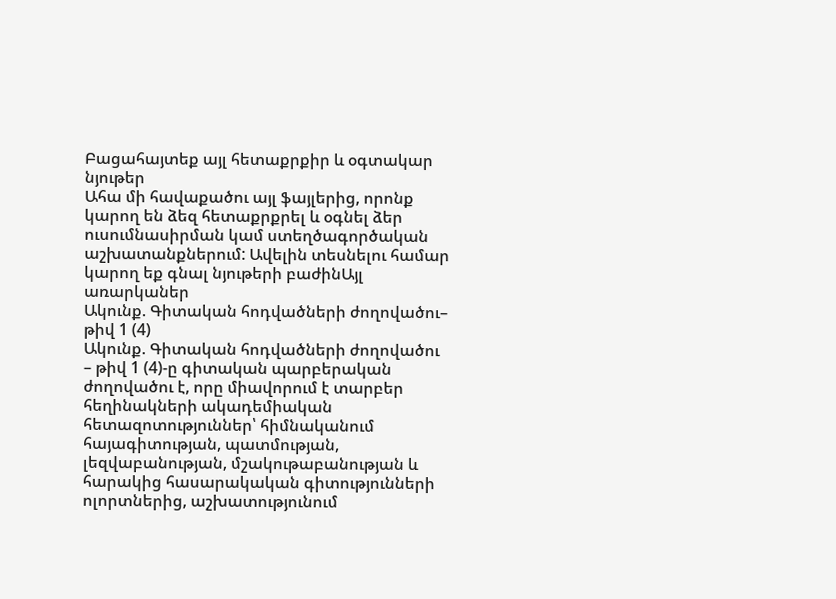Բացահայտեք այլ հետաքրքիր և օգտակար նյութեր
Ահա մի հավաքածու այլ ֆայլերից, որոնք կարող են ձեզ հետաքրքրել և օգնել ձեր ուսումնասիրման կամ ստեղծագործական աշխատանքներում: Ավելին տեսնելու համար կարող եք գնալ նյութերի բաժինԱյլ առարկաներ
Ակունք. Գիտական հոդվածների ժողովածու– թիվ 1 (4)
Ակունք. Գիտական հոդվածների ժողովածու – թիվ 1 (4)-ը գիտական պարբերական ժողովածու է, որը միավորում է տարբեր հեղինակների ակադեմիական հետազոտություններ՝ հիմնականում հայագիտության, պատմության, լեզվաբանության, մշակութաբանության և հարակից հասարակական գիտությունների ոլորտներից, աշխատությունում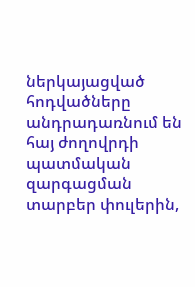ներկայացված հոդվածները անդրադառնում են հայ ժողովրդի պատմական զարգացման տարբեր փուլերին,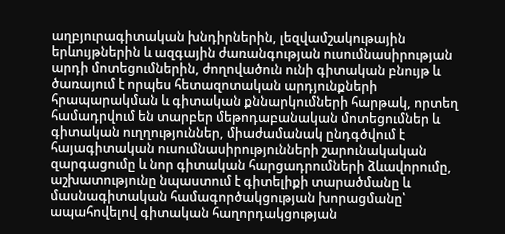աղբյուրագիտական խնդիրներին, լեզվամշակութային երևույթներին և ազգային ժառանգության ուսումնասիրության արդի մոտեցումներին, ժողովածուն ունի գիտական բնույթ և ծառայում է որպես հետազոտական արդյունքների հրապարակման և գիտական քննարկումների հարթակ, որտեղ համադրվում են տարբեր մեթոդաբանական մոտեցումներ և գիտական ուղղություններ, միաժամանակ ընդգծվում է հայագիտական ուսումնասիրությունների շարունակական զարգացումը և նոր գիտական հարցադրումների ձևավորումը, աշխատությունը նպաստում է գիտելիքի տարածմանը և մասնագիտական համագործակցության խորացմանը՝ ապահովելով գիտական հաղորդակցության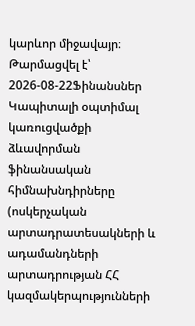կարևոր միջավայր։
Թարմացվել է՝ 2026-08-22Ֆինանսներ
Կապիտալի օպտիմալ կառուցվածքի ձևավորման ֆինանսական հիմնախնդիրները (ոսկերչական արտադրատեսակների և ադամանդների արտադրության ՀՀ կազմակերպությունների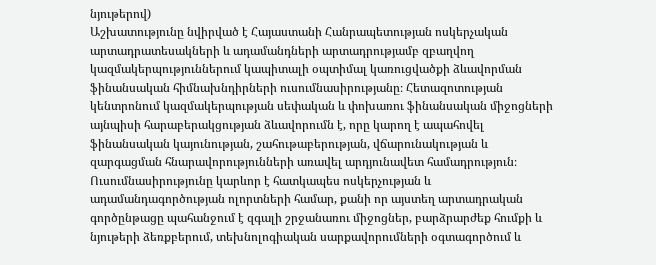նյութերով)
Աշխատությունը նվիրված է Հայաստանի Հանրապետության ոսկերչական արտադրատեսակների և ադամանդների արտադրությամբ զբաղվող կազմակերպություններում կապիտալի օպտիմալ կառուցվածքի ձևավորման ֆինանսական հիմնախնդիրների ուսումնասիրությանը։ Հետազոտության կենտրոնում կազմակերպության սեփական և փոխառու ֆինանսական միջոցների այնպիսի հարաբերակցության ձևավորումն է, որը կարող է ապահովել ֆինանսական կայունության, շահութաբերության, վճարունակության և զարգացման հնարավորությունների առավել արդյունավետ համադրություն։ Ուսումնասիրությունը կարևոր է հատկապես ոսկերչության և ադամանդագործության ոլորտների համար, քանի որ այստեղ արտադրական գործընթացը պահանջում է զգալի շրջանառու միջոցներ, բարձրարժեք հումքի և նյութերի ձեռքբերում, տեխնոլոգիական սարքավորումների օգտագործում և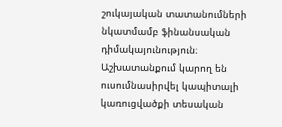շուկայական տատանումների նկատմամբ ֆինանսական դիմակայունություն։ Աշխատանքում կարող են ուսումնասիրվել կապիտալի կառուցվածքի տեսական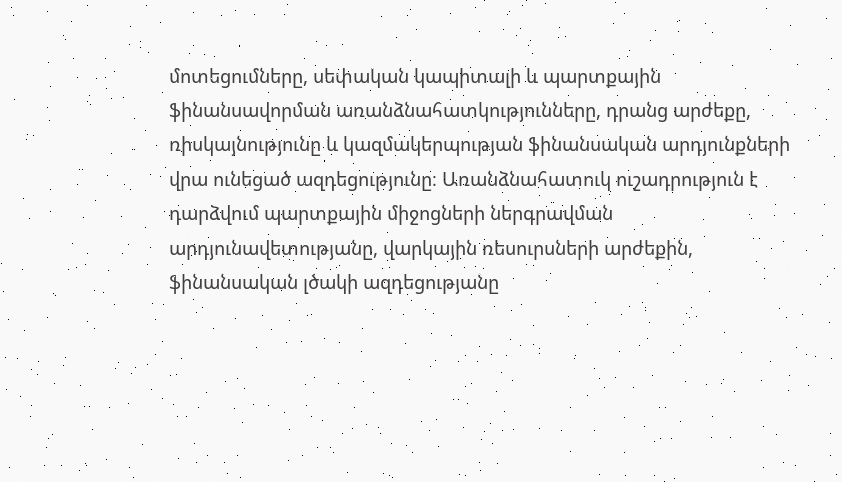մոտեցումները, սեփական կապիտալի և պարտքային ֆինանսավորման առանձնահատկությունները, դրանց արժեքը, ռիսկայնությունը և կազմակերպության ֆինանսական արդյունքների վրա ունեցած ազդեցությունը։ Առանձնահատուկ ուշադրություն է դարձվում պարտքային միջոցների ներգրավման արդյունավետությանը, վարկային ռեսուրսների արժեքին, ֆինանսական լծակի ազդեցությանը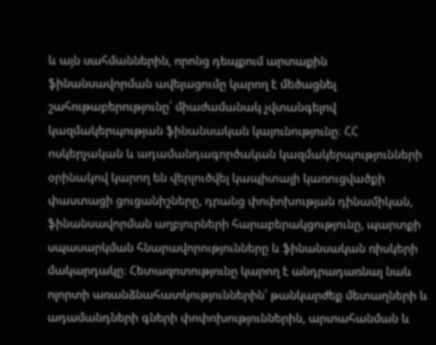և այն սահմաններին, որոնց դեպքում արտաքին ֆինանսավորման ավելացումը կարող է մեծացնել շահութաբերությունը՝ միաժամանակ չվտանգելով կազմակերպության ֆինանսական կայունությունը։ ՀՀ ոսկերչական և ադամանդագործական կազմակերպությունների օրինակով կարող են վերլուծվել կապիտալի կառուցվածքի փաստացի ցուցանիշները, դրանց փոփոխության դինամիկան, ֆինանսավորման աղբյուրների հարաբերակցությունը, պարտքի սպասարկման հնարավորությունները և ֆինանսական ռիսկերի մակարդակը։ Հետազոտությունը կարող է անդրադառնալ նաև ոլորտի առանձնահատկություններին՝ թանկարժեք մետաղների և ադամանդների գների փոփոխություններին, արտահանման և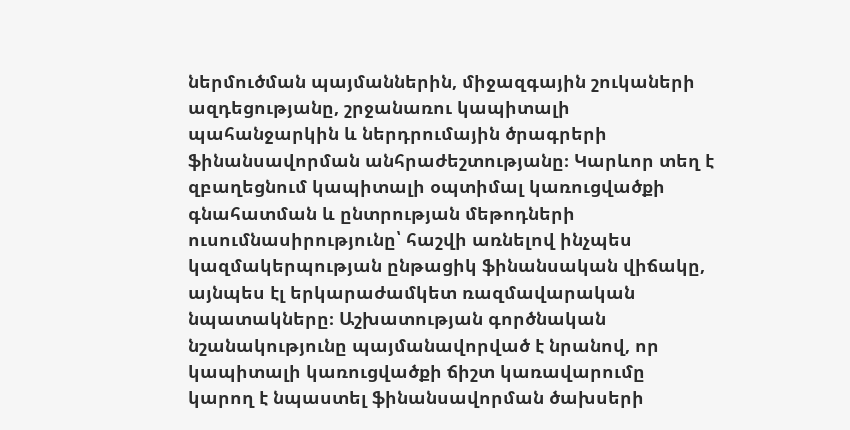ներմուծման պայմաններին, միջազգային շուկաների ազդեցությանը, շրջանառու կապիտալի պահանջարկին և ներդրումային ծրագրերի ֆինանսավորման անհրաժեշտությանը։ Կարևոր տեղ է զբաղեցնում կապիտալի օպտիմալ կառուցվածքի գնահատման և ընտրության մեթոդների ուսումնասիրությունը՝ հաշվի առնելով ինչպես կազմակերպության ընթացիկ ֆինանսական վիճակը, այնպես էլ երկարաժամկետ ռազմավարական նպատակները։ Աշխատության գործնական նշանակությունը պայմանավորված է նրանով, որ կապիտալի կառուցվածքի ճիշտ կառավարումը կարող է նպաստել ֆինանսավորման ծախսերի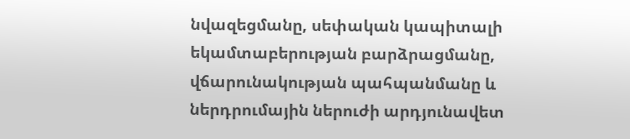նվազեցմանը, սեփական կապիտալի եկամտաբերության բարձրացմանը, վճարունակության պահպանմանը և ներդրումային ներուժի արդյունավետ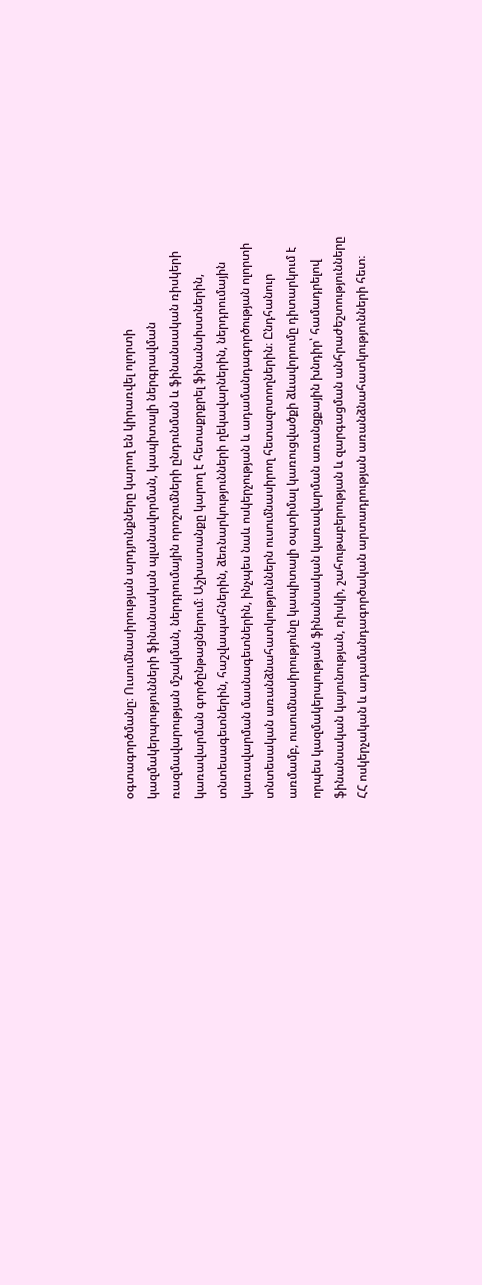օգտագործմանը։ Ուսումնասիրության արդյունքները կարող են կիրառվել ոլորտի կազմակերպությունների ֆինանսական պլանավորման, կապիտալի ներգրավման ռազմավարության մշակման, ներդրումային որոշումների ընդունման և ֆինանսական ռիսկերի կառավարման գործընթացներում։ Աշխատանքը կարող է հետաքրքրել ֆինանսիստներին, տնտեսագետներին, հաշվապահներին, ձեռնարկությունների ղեկավարներին, ներդրումային կառավարման մասնագետներին, ինչպես նաև ոսկերչության և ադամանդագործության ոլորտի տնտեսական առանձնահատկություններն ուսումնասիրող հետազոտողներին։ Ընդհանուր առմամբ, ուսումնասիրությունը կապիտալի օպտիմալ կառուցվածքի ձևավորումը դիտարկում է որպես կազմակերպության ֆինանսական կառավարման առանցքային խնդիր՝ համադրելով ֆինանսական կայունության, ռիսկի, շահութաբերության և զարգացման անհրաժեշտությունները ՀՀ ոսկերչական և ադամանդագործական արտադրության առանձնահատկությունների հետ։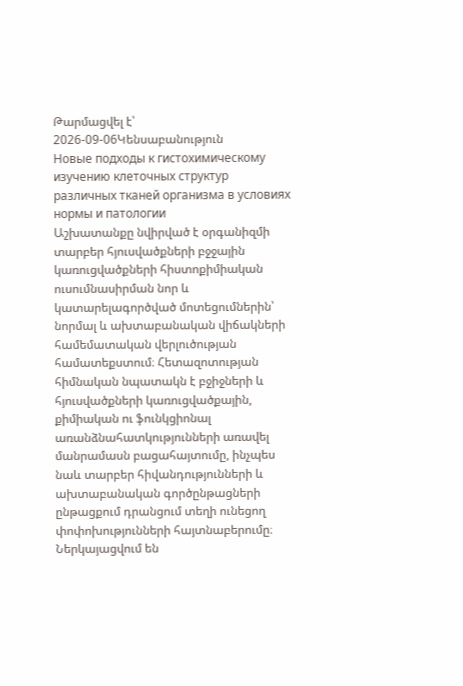Թարմացվել է՝ 2026-09-06Կենսաբանություն
Новые подходы к гистохимическому изучению клеточных структур различных тканей организма в условиях нормы и патологии
Աշխատանքը նվիրված է օրգանիզմի տարբեր հյուսվածքների բջջային կառուցվածքների հիստոքիմիական ուսումնասիրման նոր և կատարելագործված մոտեցումներին՝ նորմալ և ախտաբանական վիճակների համեմատական վերլուծության համատեքստում։ Հետազոտության հիմնական նպատակն է բջիջների և հյուսվածքների կառուցվածքային, քիմիական ու ֆունկցիոնալ առանձնահատկությունների առավել մանրամասն բացահայտումը, ինչպես նաև տարբեր հիվանդությունների և ախտաբանական գործընթացների ընթացքում դրանցում տեղի ունեցող փոփոխությունների հայտնաբերումը։ Ներկայացվում են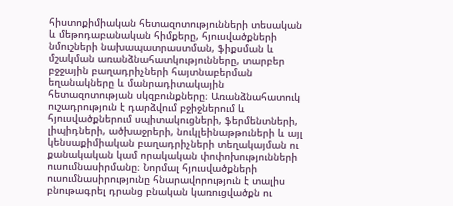հիստոքիմիական հետազոտությունների տեսական և մեթոդաբանական հիմքերը, հյուսվածքների նմուշների նախապատրաստման, ֆիքսման և մշակման առանձնահատկությունները, տարբեր բջջային բաղադրիչների հայտնաբերման եղանակները և մանրադիտակային հետազոտության սկզբունքները։ Առանձնահատուկ ուշադրություն է դարձվում բջիջներում և հյուսվածքներում սպիտակուցների, ֆերմենտների, լիպիդների, ածխաջրերի, նուկլեինաթթուների և այլ կենսաքիմիական բաղադրիչների տեղակայման ու քանակական կամ որակական փոփոխությունների ուսումնասիրմանը։ Նորմալ հյուսվածքների ուսումնասիրությունը հնարավորություն է տալիս բնութագրել դրանց բնական կառուցվածքն ու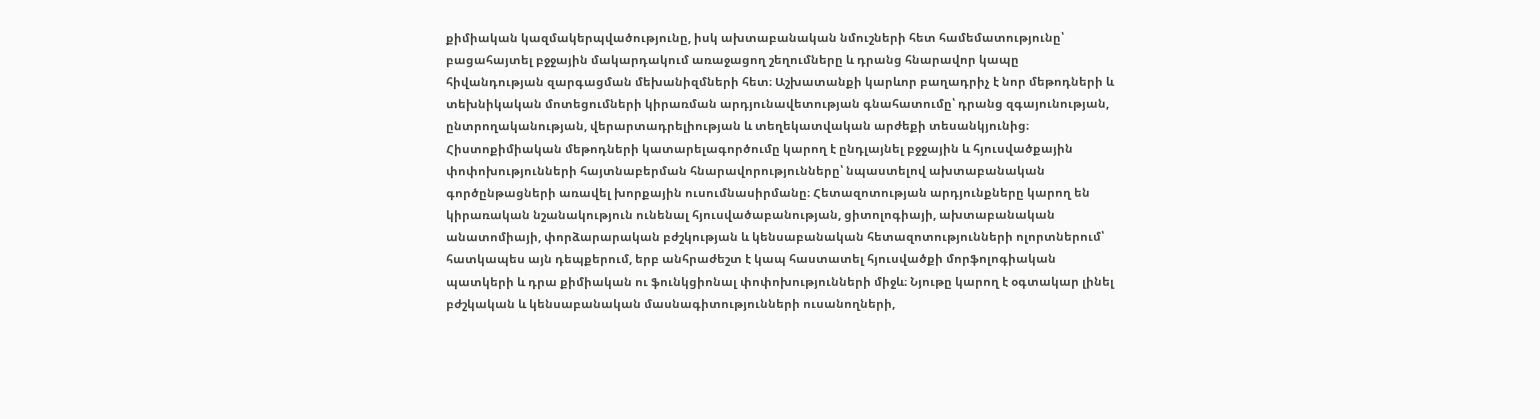քիմիական կազմակերպվածությունը, իսկ ախտաբանական նմուշների հետ համեմատությունը՝ բացահայտել բջջային մակարդակում առաջացող շեղումները և դրանց հնարավոր կապը հիվանդության զարգացման մեխանիզմների հետ։ Աշխատանքի կարևոր բաղադրիչ է նոր մեթոդների և տեխնիկական մոտեցումների կիրառման արդյունավետության գնահատումը՝ դրանց զգայունության, ընտրողականության, վերարտադրելիության և տեղեկատվական արժեքի տեսանկյունից։ Հիստոքիմիական մեթոդների կատարելագործումը կարող է ընդլայնել բջջային և հյուսվածքային փոփոխությունների հայտնաբերման հնարավորությունները՝ նպաստելով ախտաբանական գործընթացների առավել խորքային ուսումնասիրմանը։ Հետազոտության արդյունքները կարող են կիրառական նշանակություն ունենալ հյուսվածաբանության, ցիտոլոգիայի, ախտաբանական անատոմիայի, փորձարարական բժշկության և կենսաբանական հետազոտությունների ոլորտներում՝ հատկապես այն դեպքերում, երբ անհրաժեշտ է կապ հաստատել հյուսվածքի մորֆոլոգիական պատկերի և դրա քիմիական ու ֆունկցիոնալ փոփոխությունների միջև։ Նյութը կարող է օգտակար լինել բժշկական և կենսաբանական մասնագիտությունների ուսանողների,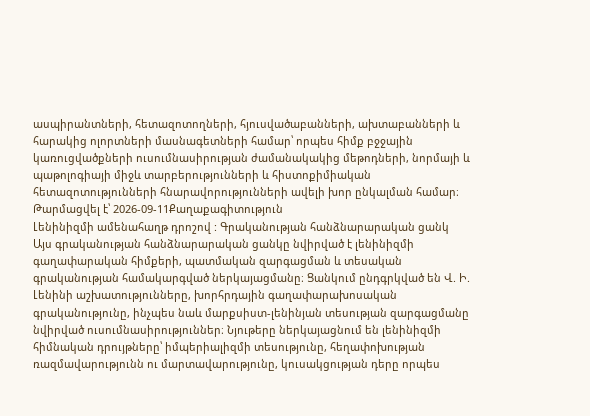ասպիրանտների, հետազոտողների, հյուսվածաբանների, ախտաբանների և հարակից ոլորտների մասնագետների համար՝ որպես հիմք բջջային կառուցվածքների ուսումնասիրության ժամանակակից մեթոդների, նորմայի և պաթոլոգիայի միջև տարբերությունների և հիստոքիմիական հետազոտությունների հնարավորությունների ավելի խոր ընկալման համար։
Թարմացվել է՝ 2026-09-11Քաղաքագիտություն
Լենինիզմի ամենահաղթ դրոշով : Գրականության հանձնարարական ցանկ
Այս գրականության հանձնարարական ցանկը նվիրված է լենինիզմի գաղափարական հիմքերի, պատմական զարգացման և տեսական գրականության համակարգված ներկայացմանը։ Ցանկում ընդգրկված են Վ. Ի. Լենինի աշխատությունները, խորհրդային գաղափարախոսական գրականությունը, ինչպես նաև մարքսիստ-լենինյան տեսության զարգացմանը նվիրված ուսումնասիրություններ։ Նյութերը ներկայացնում են լենինիզմի հիմնական դրույթները՝ իմպերիալիզմի տեսությունը, հեղափոխության ռազմավարությունն ու մարտավարությունը, կուսակցության դերը որպես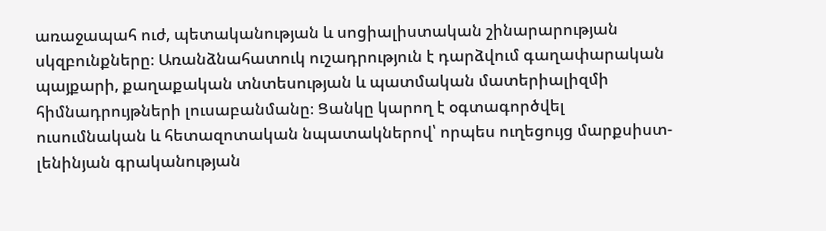առաջապահ ուժ, պետականության և սոցիալիստական շինարարության սկզբունքները։ Առանձնահատուկ ուշադրություն է դարձվում գաղափարական պայքարի, քաղաքական տնտեսության և պատմական մատերիալիզմի հիմնադրույթների լուսաբանմանը։ Ցանկը կարող է օգտագործվել ուսումնական և հետազոտական նպատակներով՝ որպես ուղեցույց մարքսիստ-լենինյան գրականության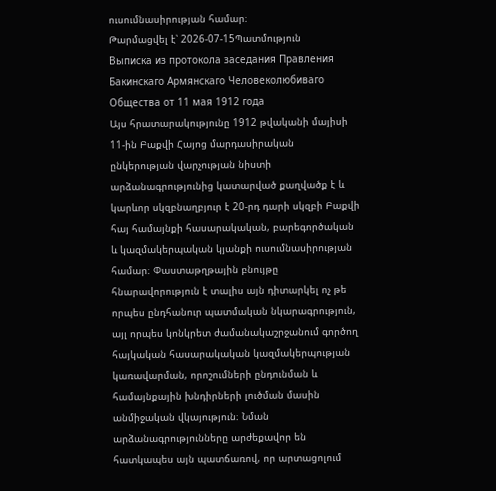ուսումնասիրության համար։
Թարմացվել է՝ 2026-07-15Պատմություն
Выписка из протокола заседания Правления Бакинскаго Армянскаго Человеколюбиваго Общества от 11 мая 1912 года
Այս հրատարակությունը 1912 թվականի մայիսի 11-ին Բաքվի Հայոց մարդասիրական ընկերության վարչության նիստի արձանագրությունից կատարված քաղվածք է և կարևոր սկզբնաղբյուր է 20-րդ դարի սկզբի Բաքվի հայ համայնքի հասարակական, բարեգործական և կազմակերպական կյանքի ուսումնասիրության համար։ Փաստաթղթային բնույթը հնարավորություն է տալիս այն դիտարկել ոչ թե որպես ընդհանուր պատմական նկարագրություն, այլ որպես կոնկրետ ժամանակաշրջանում գործող հայկական հասարակական կազմակերպության կառավարման, որոշումների ընդունման և համայնքային խնդիրների լուծման մասին անմիջական վկայություն։ Նման արձանագրությունները արժեքավոր են հատկապես այն պատճառով, որ արտացոլում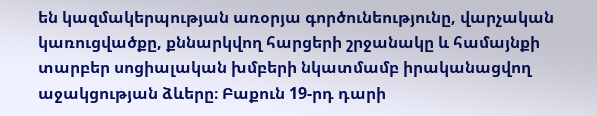են կազմակերպության առօրյա գործունեությունը, վարչական կառուցվածքը, քննարկվող հարցերի շրջանակը և համայնքի տարբեր սոցիալական խմբերի նկատմամբ իրականացվող աջակցության ձևերը։ Բաքուն 19-րդ դարի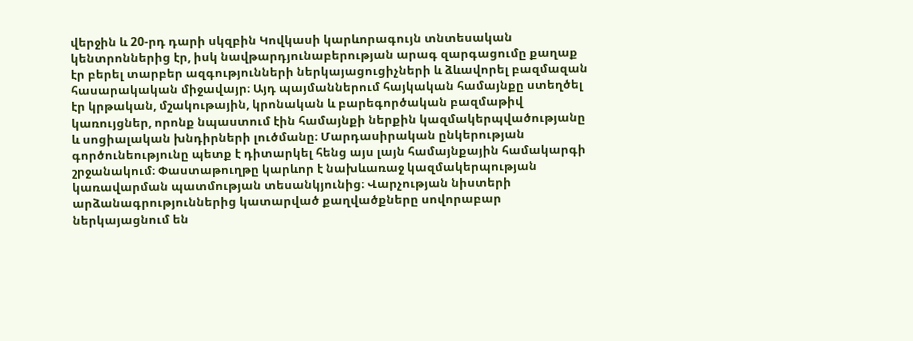վերջին և 20-րդ դարի սկզբին Կովկասի կարևորագույն տնտեսական կենտրոններից էր, իսկ նավթարդյունաբերության արագ զարգացումը քաղաք էր բերել տարբեր ազգությունների ներկայացուցիչների և ձևավորել բազմազան հասարակական միջավայր։ Այդ պայմաններում հայկական համայնքը ստեղծել էր կրթական, մշակութային, կրոնական և բարեգործական բազմաթիվ կառույցներ, որոնք նպաստում էին համայնքի ներքին կազմակերպվածությանը և սոցիալական խնդիրների լուծմանը։ Մարդասիրական ընկերության գործունեությունը պետք է դիտարկել հենց այս լայն համայնքային համակարգի շրջանակում։ Փաստաթուղթը կարևոր է նախևառաջ կազմակերպության կառավարման պատմության տեսանկյունից։ Վարչության նիստերի արձանագրություններից կատարված քաղվածքները սովորաբար ներկայացնում են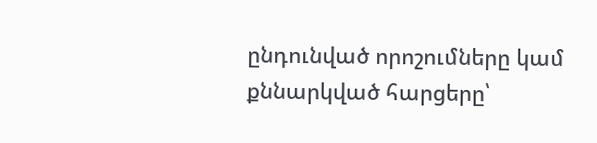ընդունված որոշումները կամ քննարկված հարցերը՝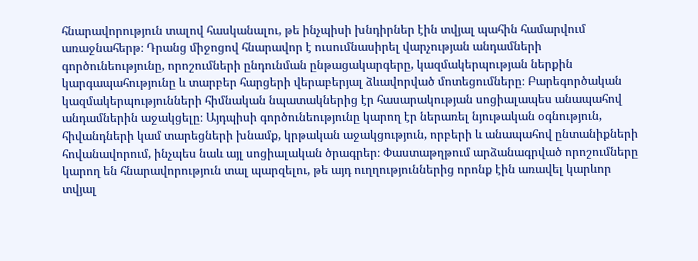հնարավորություն տալով հասկանալու, թե ինչպիսի խնդիրներ էին տվյալ պահին համարվում առաջնահերթ։ Դրանց միջոցով հնարավոր է ուսումնասիրել վարչության անդամների գործունեությունը, որոշումների ընդունման ընթացակարգերը, կազմակերպության ներքին կարգապահությունը և տարբեր հարցերի վերաբերյալ ձևավորված մոտեցումները։ Բարեգործական կազմակերպությունների հիմնական նպատակներից էր հասարակության սոցիալապես անապահով անդամներին աջակցելը։ Այդպիսի գործունեությունը կարող էր ներառել նյութական օգնություն, հիվանդների կամ տարեցների խնամք, կրթական աջակցություն, որբերի և անապահով ընտանիքների հովանավորում, ինչպես նաև այլ սոցիալական ծրագրեր։ Փաստաթղթում արձանագրված որոշումները կարող են հնարավորություն տալ պարզելու, թե այդ ուղղություններից որոնք էին առավել կարևոր տվյալ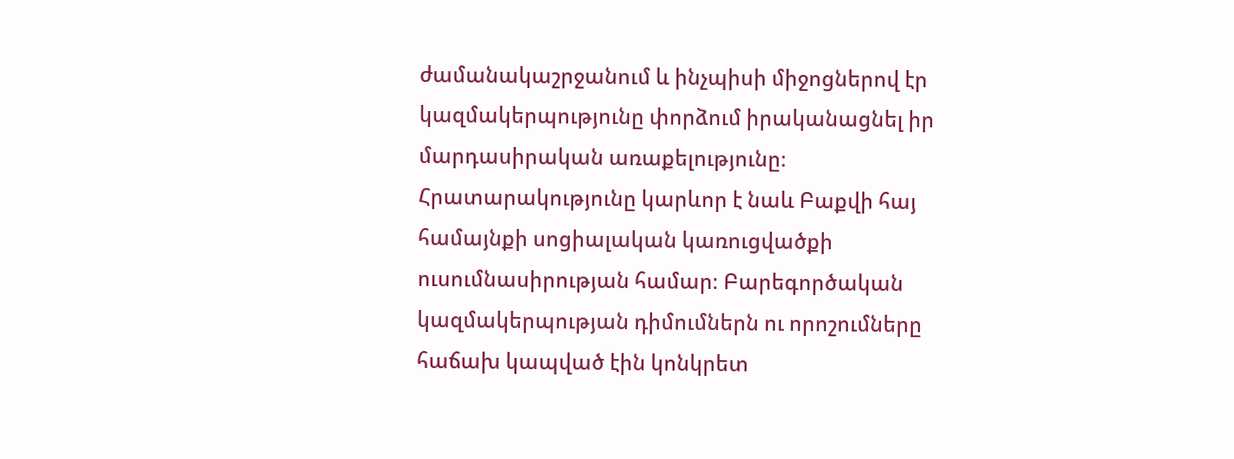ժամանակաշրջանում և ինչպիսի միջոցներով էր կազմակերպությունը փորձում իրականացնել իր մարդասիրական առաքելությունը։ Հրատարակությունը կարևոր է նաև Բաքվի հայ համայնքի սոցիալական կառուցվածքի ուսումնասիրության համար։ Բարեգործական կազմակերպության դիմումներն ու որոշումները հաճախ կապված էին կոնկրետ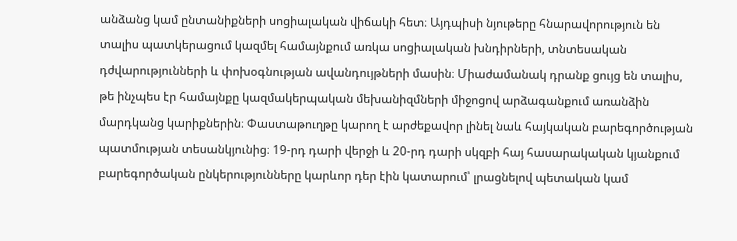անձանց կամ ընտանիքների սոցիալական վիճակի հետ։ Այդպիսի նյութերը հնարավորություն են տալիս պատկերացում կազմել համայնքում առկա սոցիալական խնդիրների, տնտեսական դժվարությունների և փոխօգնության ավանդույթների մասին։ Միաժամանակ դրանք ցույց են տալիս, թե ինչպես էր համայնքը կազմակերպական մեխանիզմների միջոցով արձագանքում առանձին մարդկանց կարիքներին։ Փաստաթուղթը կարող է արժեքավոր լինել նաև հայկական բարեգործության պատմության տեսանկյունից։ 19-րդ դարի վերջի և 20-րդ դարի սկզբի հայ հասարակական կյանքում բարեգործական ընկերությունները կարևոր դեր էին կատարում՝ լրացնելով պետական կամ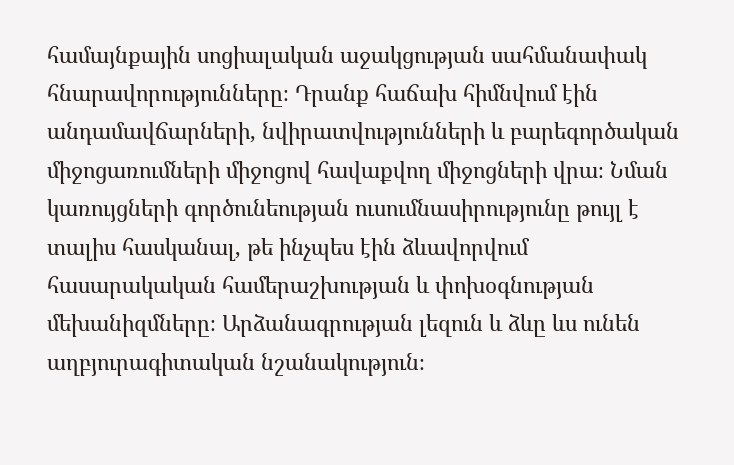համայնքային սոցիալական աջակցության սահմանափակ հնարավորությունները։ Դրանք հաճախ հիմնվում էին անդամավճարների, նվիրատվությունների և բարեգործական միջոցառումների միջոցով հավաքվող միջոցների վրա։ Նման կառույցների գործունեության ուսումնասիրությունը թույլ է տալիս հասկանալ, թե ինչպես էին ձևավորվում հասարակական համերաշխության և փոխօգնության մեխանիզմները։ Արձանագրության լեզուն և ձևը ևս ունեն աղբյուրագիտական նշանակություն։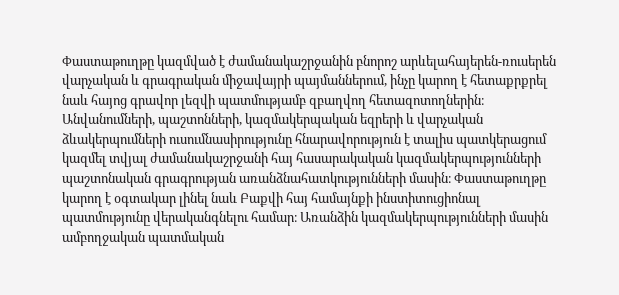Փաստաթուղթը կազմված է ժամանակաշրջանին բնորոշ արևելահայերեն-ռուսերեն վարչական և գրագրական միջավայրի պայմաններում, ինչը կարող է հետաքրքրել նաև հայոց գրավոր լեզվի պատմությամբ զբաղվող հետազոտողներին։ Անվանումների, պաշտոնների, կազմակերպական եզրերի և վարչական ձևակերպումների ուսումնասիրությունը հնարավորություն է տալիս պատկերացում կազմել տվյալ ժամանակաշրջանի հայ հասարակական կազմակերպությունների պաշտոնական գրագրության առանձնահատկությունների մասին։ Փաստաթուղթը կարող է օգտակար լինել նաև Բաքվի հայ համայնքի ինստիտուցիոնալ պատմությունը վերականգնելու համար։ Առանձին կազմակերպությունների մասին ամբողջական պատմական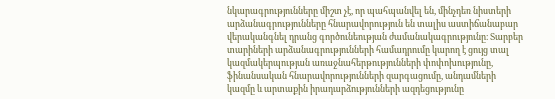նկարագրությունները միշտ չէ, որ պահպանվել են, մինչդեռ նիստերի արձանագրությունները հնարավորություն են տալիս աստիճանաբար վերականգնել դրանց գործունեության ժամանակագրությունը։ Տարբեր տարիների արձանագրությունների համադրումը կարող է ցույց տալ կազմակերպության առաջնահերթությունների փոփոխությունը, ֆինանսական հնարավորությունների զարգացումը, անդամների կազմը և արտաքին իրադարձությունների ազդեցությունը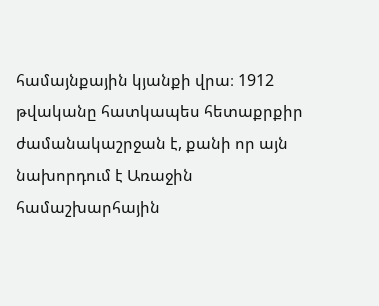համայնքային կյանքի վրա։ 1912 թվականը հատկապես հետաքրքիր ժամանակաշրջան է, քանի որ այն նախորդում է Առաջին համաշխարհային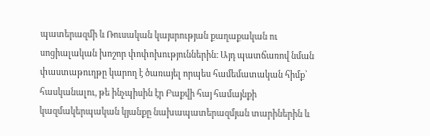պատերազմի և Ռուսական կայսրության քաղաքական ու սոցիալական խոշոր փոփոխություններին։ Այդ պատճառով նման փաստաթուղթը կարող է ծառայել որպես համեմատական հիմք՝ հասկանալու, թե ինչպիսին էր Բաքվի հայ համայնքի կազմակերպական կյանքը նախապատերազմյան տարիներին և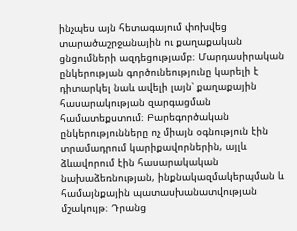ինչպես այն հետագայում փոխվեց տարածաշրջանային ու քաղաքական ցնցումների ազդեցությամբ։ Մարդասիրական ընկերության գործունեությունը կարելի է դիտարկել նաև ավելի լայն՝ քաղաքային հասարակության զարգացման համատեքստում։ Բարեգործական ընկերությունները ոչ միայն օգնություն էին տրամադրում կարիքավորներին, այլև ձևավորում էին հասարակական նախաձեռնության, ինքնակազմակերպման և համայնքային պատասխանատվության մշակույթ։ Դրանց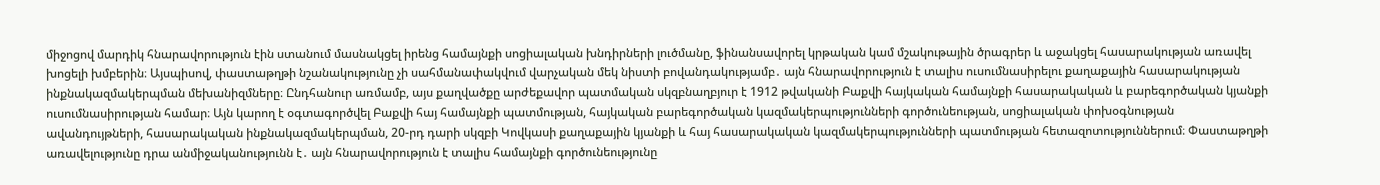միջոցով մարդիկ հնարավորություն էին ստանում մասնակցել իրենց համայնքի սոցիալական խնդիրների լուծմանը, ֆինանսավորել կրթական կամ մշակութային ծրագրեր և աջակցել հասարակության առավել խոցելի խմբերին։ Այսպիսով, փաստաթղթի նշանակությունը չի սահմանափակվում վարչական մեկ նիստի բովանդակությամբ․ այն հնարավորություն է տալիս ուսումնասիրելու քաղաքային հասարակության ինքնակազմակերպման մեխանիզմները։ Ընդհանուր առմամբ, այս քաղվածքը արժեքավոր պատմական սկզբնաղբյուր է 1912 թվականի Բաքվի հայկական համայնքի հասարակական և բարեգործական կյանքի ուսումնասիրության համար։ Այն կարող է օգտագործվել Բաքվի հայ համայնքի պատմության, հայկական բարեգործական կազմակերպությունների գործունեության, սոցիալական փոխօգնության ավանդույթների, հասարակական ինքնակազմակերպման, 20-րդ դարի սկզբի Կովկասի քաղաքային կյանքի և հայ հասարակական կազմակերպությունների պատմության հետազոտություններում։ Փաստաթղթի առավելությունը դրա անմիջականությունն է․ այն հնարավորություն է տալիս համայնքի գործունեությունը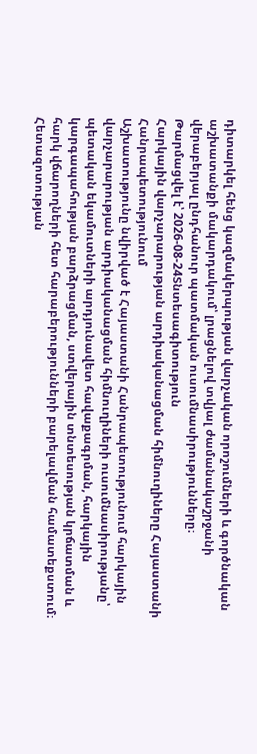դիտարկել հենց կազմակերպության վարչական որոշումների և գործնական աշխատանքի մակարդակում՝ լրացնելով տվյալ ժամանակաշրջանի վերաբերյալ ընդհանուր պատմական ուսումնասիրությունները։
Թարմացվել է՝ 2026-08-24Տնտեսագիտություն
Հարկային վարչարարության արդիականացման հիմնուղիները Հայաստանի Հանրապետությունում
Աշխատությունը նվիրված է Հայաստանի Հանրապետությունում հարկային վարչարարության արդիականացման հիմնուղիների ուսումնասիրությանը՝ պետական եկամուտների արդյունավետ հավաքագրման, հարկային կարգապահության բարձրացման, ստվերային տնտեսության կրճատման և հարկ վճարողների հետ հարաբերությունների բարելավման համատեքստում։ Հետազոտության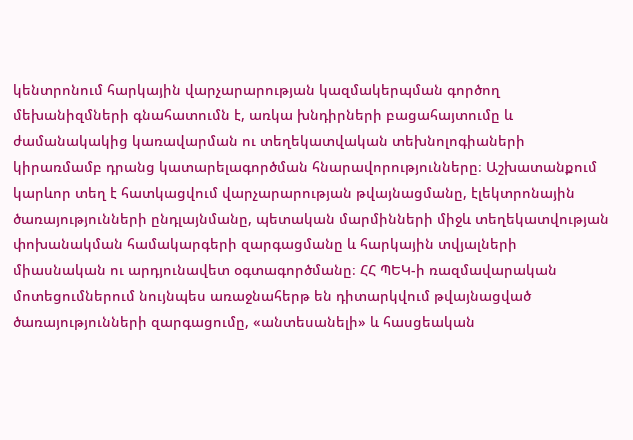կենտրոնում հարկային վարչարարության կազմակերպման գործող մեխանիզմների գնահատումն է, առկա խնդիրների բացահայտումը և ժամանակակից կառավարման ու տեղեկատվական տեխնոլոգիաների կիրառմամբ դրանց կատարելագործման հնարավորությունները։ Աշխատանքում կարևոր տեղ է հատկացվում վարչարարության թվայնացմանը, էլեկտրոնային ծառայությունների ընդլայնմանը, պետական մարմինների միջև տեղեկատվության փոխանակման համակարգերի զարգացմանը և հարկային տվյալների միասնական ու արդյունավետ օգտագործմանը։ ՀՀ ՊԵԿ-ի ռազմավարական մոտեցումներում նույնպես առաջնահերթ են դիտարկվում թվայնացված ծառայությունների զարգացումը, «անտեսանելի» և հասցեական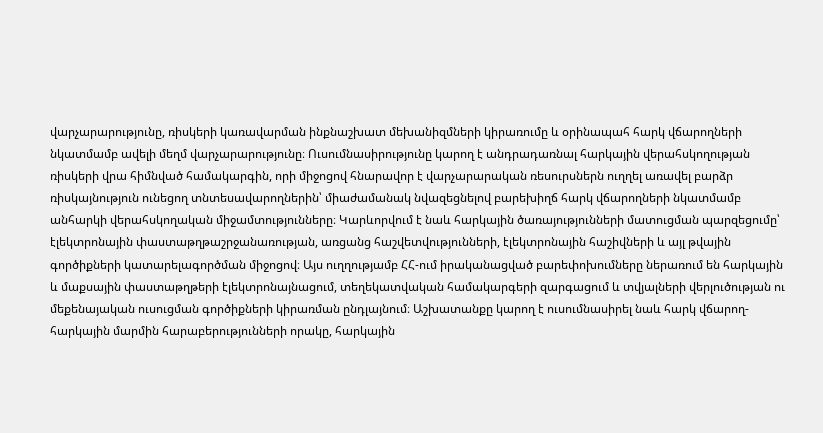վարչարարությունը, ռիսկերի կառավարման ինքնաշխատ մեխանիզմների կիրառումը և օրինապահ հարկ վճարողների նկատմամբ ավելի մեղմ վարչարարությունը։ Ուսումնասիրությունը կարող է անդրադառնալ հարկային վերահսկողության ռիսկերի վրա հիմնված համակարգին, որի միջոցով հնարավոր է վարչարարական ռեսուրսներն ուղղել առավել բարձր ռիսկայնություն ունեցող տնտեսավարողներին՝ միաժամանակ նվազեցնելով բարեխիղճ հարկ վճարողների նկատմամբ անհարկի վերահսկողական միջամտությունները։ Կարևորվում է նաև հարկային ծառայությունների մատուցման պարզեցումը՝ էլեկտրոնային փաստաթղթաշրջանառության, առցանց հաշվետվությունների, էլեկտրոնային հաշիվների և այլ թվային գործիքների կատարելագործման միջոցով։ Այս ուղղությամբ ՀՀ-ում իրականացված բարեփոխումները ներառում են հարկային և մաքսային փաստաթղթերի էլեկտրոնայնացում, տեղեկատվական համակարգերի զարգացում և տվյալների վերլուծության ու մեքենայական ուսուցման գործիքների կիրառման ընդլայնում։ Աշխատանքը կարող է ուսումնասիրել նաև հարկ վճարող-հարկային մարմին հարաբերությունների որակը, հարկային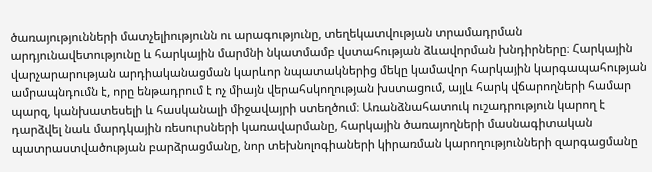ծառայությունների մատչելիությունն ու արագությունը, տեղեկատվության տրամադրման արդյունավետությունը և հարկային մարմնի նկատմամբ վստահության ձևավորման խնդիրները։ Հարկային վարչարարության արդիականացման կարևոր նպատակներից մեկը կամավոր հարկային կարգապահության ամրապնդումն է, որը ենթադրում է ոչ միայն վերահսկողության խստացում, այլև հարկ վճարողների համար պարզ, կանխատեսելի և հասկանալի միջավայրի ստեղծում։ Առանձնահատուկ ուշադրություն կարող է դարձվել նաև մարդկային ռեսուրսների կառավարմանը, հարկային ծառայողների մասնագիտական պատրաստվածության բարձրացմանը, նոր տեխնոլոգիաների կիրառման կարողությունների զարգացմանը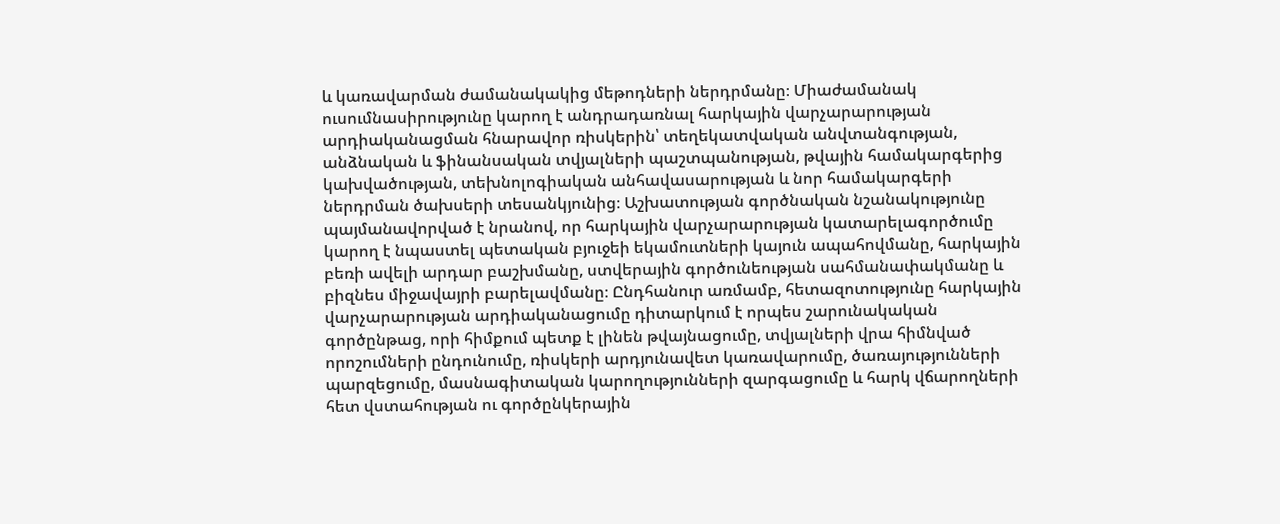և կառավարման ժամանակակից մեթոդների ներդրմանը։ Միաժամանակ ուսումնասիրությունը կարող է անդրադառնալ հարկային վարչարարության արդիականացման հնարավոր ռիսկերին՝ տեղեկատվական անվտանգության, անձնական և ֆինանսական տվյալների պաշտպանության, թվային համակարգերից կախվածության, տեխնոլոգիական անհավասարության և նոր համակարգերի ներդրման ծախսերի տեսանկյունից։ Աշխատության գործնական նշանակությունը պայմանավորված է նրանով, որ հարկային վարչարարության կատարելագործումը կարող է նպաստել պետական բյուջեի եկամուտների կայուն ապահովմանը, հարկային բեռի ավելի արդար բաշխմանը, ստվերային գործունեության սահմանափակմանը և բիզնես միջավայրի բարելավմանը։ Ընդհանուր առմամբ, հետազոտությունը հարկային վարչարարության արդիականացումը դիտարկում է որպես շարունակական գործընթաց, որի հիմքում պետք է լինեն թվայնացումը, տվյալների վրա հիմնված որոշումների ընդունումը, ռիսկերի արդյունավետ կառավարումը, ծառայությունների պարզեցումը, մասնագիտական կարողությունների զարգացումը և հարկ վճարողների հետ վստահության ու գործընկերային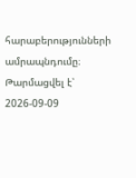հարաբերությունների ամրապնդումը։
Թարմացվել է՝ 2026-09-09